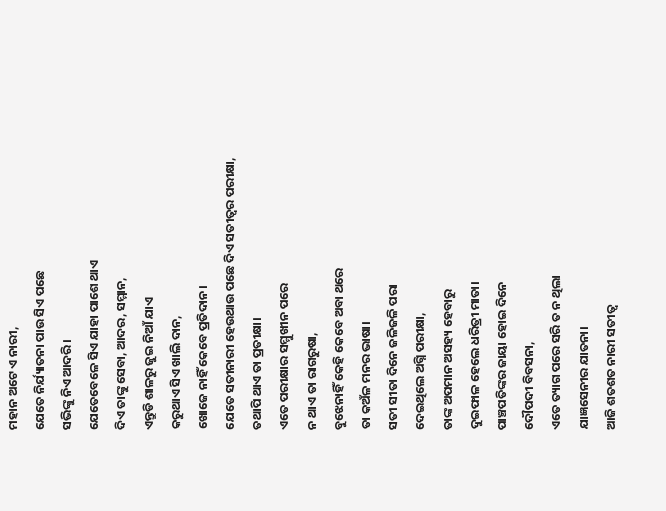ମହାନ ଅଟେ ଏ ନାରୀ,
ଯେତେ ନିର୍ଯ୍ୟାତନା ପାଉ ସିଏ ପଛେ
ସଭିଙ୍କୁ ନିଏ ଆଦରି।
ଯେତେବେଳେ ସିଏ ଯାହା ପାଶେ ଥାଏ
ଦିଏ ତାଙ୍କୁ ସେବା, ଆଦର, ସମ୍ମାନ,
ଏନ୍ତୁଡି ଶାଳରୁ ଜୁଇ ନିଆଁ ଯାଏ
କରୁଥାଏ ସିଏ ଖାଲି ଦାନ,
ଖୋଜେ ନାହିଁ କେବେ ପ୍ରତିଦାନ।
ଯେତେ ସତୀନାରୀ ହେଉଥାଉ ପଛେ ଦିଏ ସତୀତ୍ଵର ପରୀକ୍ଷା,
ତଥାପି ଥାଏ ତା ପ୍ରତୀକ୍ଷା।
ଏତେ ପରୀକ୍ଷାର ସମ୍ମୁଖୀନ ପରେ
ନ ଥାଏ ତା ରାଗରୁଷା,
ବୁଝେନାହିଁ କେହି କେବେ ଅବା ଥରେ
ତା କଅଁଳ ମନର ଭାଷା।
ସତୀ ସୀତା ଦିନେ ଜଳିଜଳି ପରା
ଦେଇଥିଲେ ଅଗ୍ନି ପରୀକ୍ଷା,
ତାଙ୍କ ଅପମାନ ଅସହ୍ୟ ହେବାରୁ
ଦୁଇଫାଳ ହେଲେ ଧରିତ୍ରୀ ମାତା।
ପାଞ୍ଚପତିଙ୍କର ଜାୟା ହୋଇ ଦିନେ
ଦୌପଦୀ ବିବସନା,
ଏତେ ତ୍ୟାଗ ପରେ ସରି ତ ନ ଥିଲା
ଯାଜ୍ଞସେନୀର ଯାତନା।
ଆଜି ଶତଶତ ନାରୀ ସତୀତ୍ଵ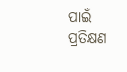ପାଇଁ
ପ୍ରତିକ୍ଷଣ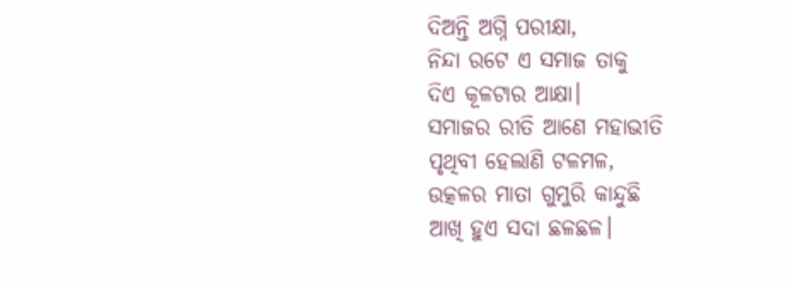ଦିଅନ୍ତି ଅଗ୍ନି ପରୀକ୍ଷା,
ନିନ୍ଦା ରଟେ ଏ ସମାଜ ତାକୁ
ଦିଏ କୂଳଟାର ଆକ୍ଷା।
ସମାଜର ରୀତି ଆଣେ ମହାଭୀତି
ପୃଥିବୀ ହେଲାଣି ଟଳମଳ,
ଉତ୍କଳର ମାତା ଗୁମୁରି କାନ୍ଦୁଛି
ଆଖି ହୁଏ ସଦା ଛଳଛଳ।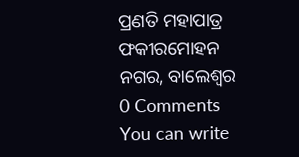ପ୍ରଣତି ମହାପାତ୍ର
ଫକୀରମୋହନ ନଗର, ବାଲେଶ୍ଵର
0 Comments
You can write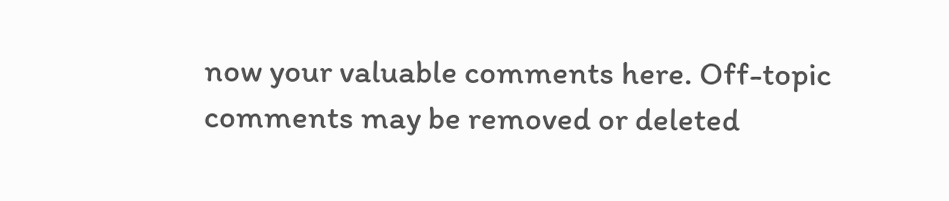now your valuable comments here. Off-topic comments may be removed or deleted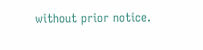without prior notice.